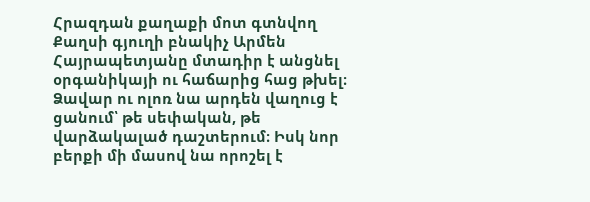Հրազդան քաղաքի մոտ գտնվող Քաղսի գյուղի բնակիչ Արմեն Հայրապետյանը մտադիր է անցնել օրգանիկայի ու հաճարից հաց թխել։ Ձավար ու ոլոռ նա արդեն վաղուց է ցանում՝ թե սեփական, թե վարձակալած դաշտերում։ Իսկ նոր բերքի մի մասով նա որոշել է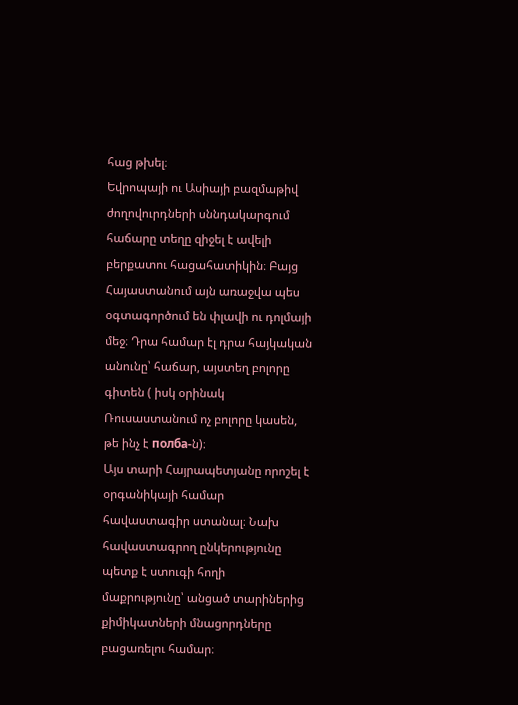հաց թխել։
Եվրոպայի ու Ասիայի բազմաթիվ ժողովուրդների սննդակարգում հաճարը տեղը զիջել է ավելի բերքատու հացահատիկին։ Բայց Հայաստանում այն առաջվա պես օգտագործում են փլավի ու դոլմայի մեջ։ Դրա համար էլ դրա հայկական անունը՝ հաճար, այստեղ բոլորը գիտեն ( իսկ օրինակ Ռուսաստանում ոչ բոլորը կասեն, թե ինչ է полба-ն)։
Այս տարի Հայրապետյանը որոշել է օրգանիկայի համար հավաստագիր ստանալ։ Նախ հավաստագրող ընկերությունը պետք է ստուգի հողի մաքրությունը՝ անցած տարիներից քիմիկատների մնացորդները բացառելու համար։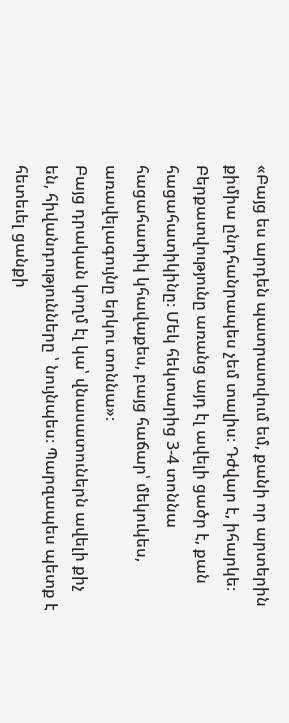«Բայց ես արդեն պատրատվում եմ, քանի որ արտերին քիմիա ընդհանրապես չեմ տալիս։ Դժվար է, իհարկե։ Բերքատվությունը առանց այդ էլ ավելի ցածր է, քան հացահատիկինը։ Մեկ հեկտարից 3-4 տոննա հացահատիկ կհավաքես, բայց հաճար՝ մեկուկես, առավելագույնը երկու տոննա»։
Բայց դրական կողմ էլ կա՝ վնասատուներն ավելի քիչ են, հիվանդությունները ՝ նույնպես։ Պարզապես պետք է հետեւել ցանքի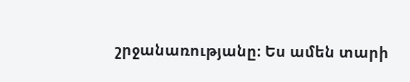շրջանառությանը։ Ես ամեն տարի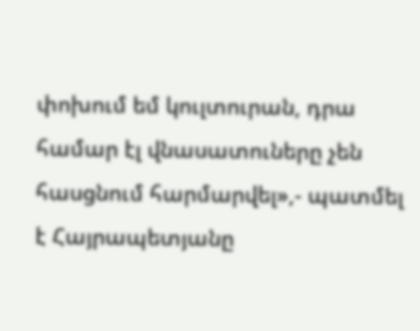փոխում եմ կուլտուրան, դրա համար էլ վնասատուները չեն հասցնում հարմարվել»,- պատմել է Հայրապետյանը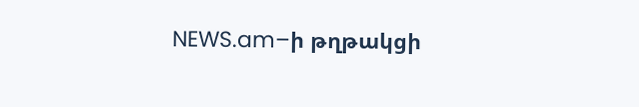NEWS.am–ի թղթակցի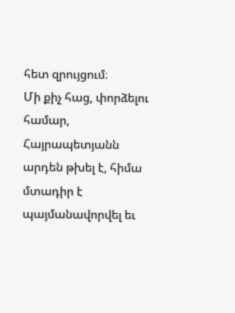հետ զրույցում։
Մի քիչ հաց, փորձելու համար, Հայրապետյանն արդեն թխել է, հիմա մտադիր է պայմանավորվել եւ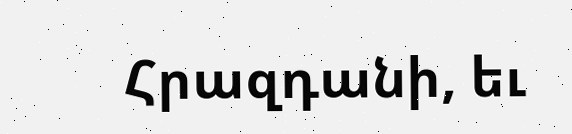Հրազդանի, եւ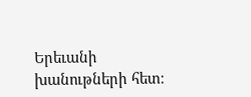Երեւանի խանութների հետ։